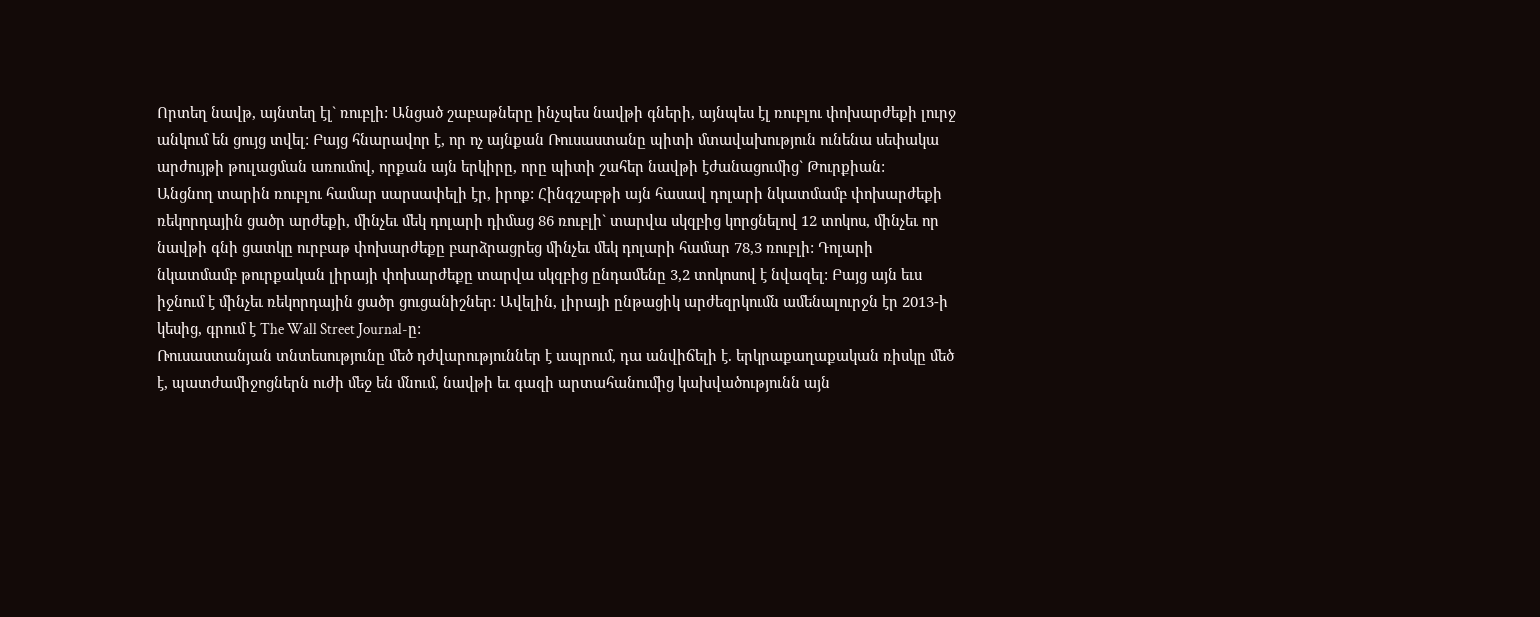Որտեղ նավթ, այնտեղ էլ` ռուբլի: Անցած շաբաթները ինչպես նավթի գների, այնպես էլ ռուբլու փոխարժեքի լուրջ անկում են ցույց տվել: Բայց հնարավոր է, որ ոչ այնքան Ռուսաստանը պիտի մտավախություն ունենա սեփակա արժույթի թուլացման առումով, որքան այն երկիրը, որը պիտի շահեր նավթի էժանացումից` Թուրքիան:
Անցնող տարին ռուբլու համար սարսափելի էր, իրոք: Հինգշաբթի այն հասավ դոլարի նկատմամբ փոխարժեքի ռեկորդային ցածր արժեքի, մինչեւ մեկ դոլարի դիմաց 86 ռուբլի` տարվա սկզբից կորցնելով 12 տոկոս, մինչեւ որ նավթի գնի ցատկը ուրբաթ փոխարժեքը բարձրացրեց մինչեւ մեկ դոլարի համար 78,3 ռուբլի: Դոլարի նկատմամբ թուրքական լիրայի փոխարժեքը տարվա սկզբից ընդամենը 3,2 տոկոսով է նվազել: Բայց այն եւս իջնում է մինչեւ ռեկորդային ցածր ցուցանիշներ: Ավելին, լիրայի ընթացիկ արժեզրկումն ամենալուրջն էր 2013-ի կեսից, գրում է The Wall Street Journal-ը:
Ռուսաստանյան տնտեսությունը մեծ դժվարություններ է ապրում, դա անվիճելի է. երկրաքաղաքական ռիսկը մեծ է, պատժամիջոցներն ուժի մեջ են մնում, նավթի եւ գազի արտահանումից կախվածությունն այն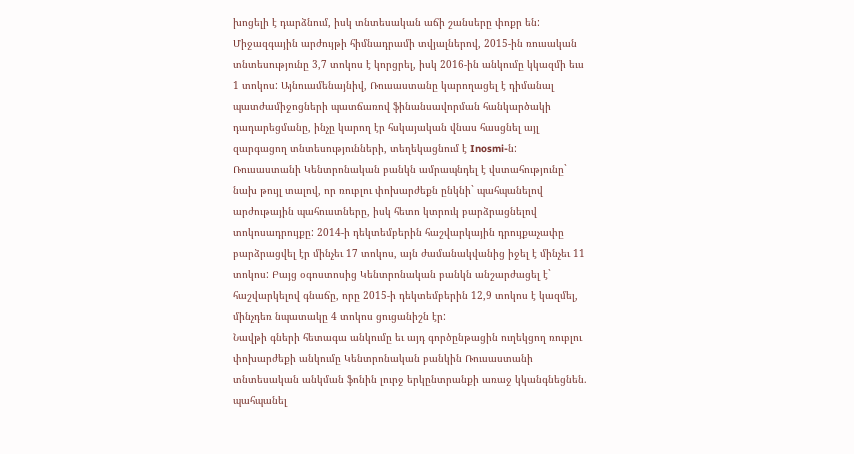խոցելի է դարձնում, իսկ տնտեսական աճի շանսերը փոքր են: Միջազգային արժույթի հիմնադրամի տվյալներով, 2015-ին ռուսական տնտեսությունը 3,7 տոկոս է կորցրել, իսկ 2016-ին անկումը կկազմի եւս 1 տոկոս: Այնուամենայնիվ, Ռուսաստանը կարողացել է դիմանալ պատժամիջոցների պատճառով ֆինանսավորման հանկարծակի դադարեցմանը, ինչը կարող էր հսկայական վնաս հասցնել այլ զարգացող տնտեսությունների, տեղեկացնում է Inosmi-ն:
Ռուսաստանի Կենտրոնական բանկն ամրապնդել է վստահությունը` նախ թույլ տալով, որ ռուբլու փոխարժեքն ընկնի` պահպանելով արժութային պահուստները, իսկ հետո կտրուկ բարձրացնելով տոկոսադրույքը: 2014-ի դեկտեմբերին հաշվարկային դրույքաչափը բարձրացվել էր մինչեւ 17 տոկոս, այն ժամանակվանից իջել է մինչեւ 11 տոկոս: Բայց օգոստոսից Կենտրոնական բանկն անշարժացել է` հաշվարկելով գնաճը, որը 2015-ի դեկտեմբերին 12,9 տոկոս է կազմել, մինչդեռ նպատակը 4 տոկոս ցուցանիշն էր:
Նավթի գների հետագա անկումը եւ այդ գործընթացին ուղեկցող ռուբլու փոխարժեքի անկումը Կենտրոնական բանկին Ռուսաստանի տնտեսական անկման ֆոնին լուրջ երկընտրանքի առաջ կկանգնեցնեն. պահպանել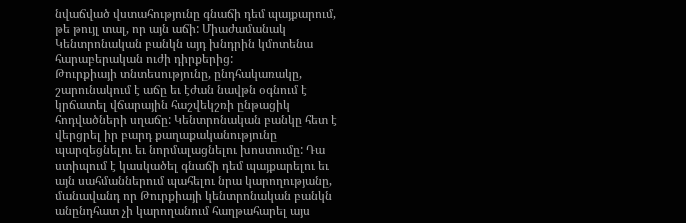նվաճված վստահությունը գնաճի դեմ պայքարում, թե թույլ տալ, որ այն աճի: Միաժամանակ Կենտրոնական բանկն այդ խնդրին կմոտենա հարաբերական ուժի դիրքերից:
Թուրքիայի տնտեսությունը, ընդհակառակը, շարունակում է աճը եւ էժան նավթն օգնում է կրճատել վճարային հաշվեկշռի ընթացիկ հոդվածների սղաճը: Կենտրոնական բանկը հետ է վերցրել իր բարդ քաղաքականությունը պարզեցնելու եւ նորմալացնելու խոստումը: Դա ստիպում է կասկածել գնաճի դեմ պայքարելու եւ այն սահմաններում պահելու նրա կարողությանը, մանավանդ որ Թուրքիայի կենտրոնական բանկն անընդհատ չի կարողանում հաղթահարել այս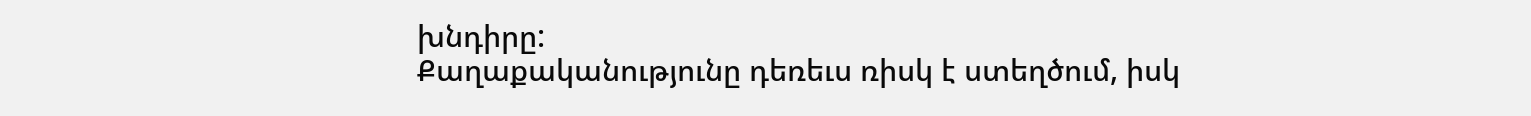խնդիրը:
Քաղաքականությունը դեռեւս ռիսկ է ստեղծում, իսկ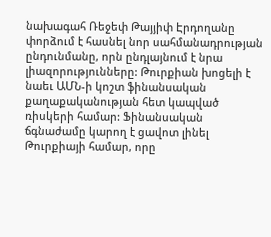նախագահ Ռեջեփ Թայյիփ Էրդողանը փորձում է հասնել նոր սահմանադրության ընդունմանը, որն ընդլայնում է նրա լիազորությունները: Թուրքիան խոցելի է նաեւ ԱՄՆ-ի կոշտ ֆինանսական քաղաքականության հետ կապված ռիսկերի համար: Ֆինանսական ճգնաժամը կարող է ցավոտ լինել Թուրքիայի համար, որը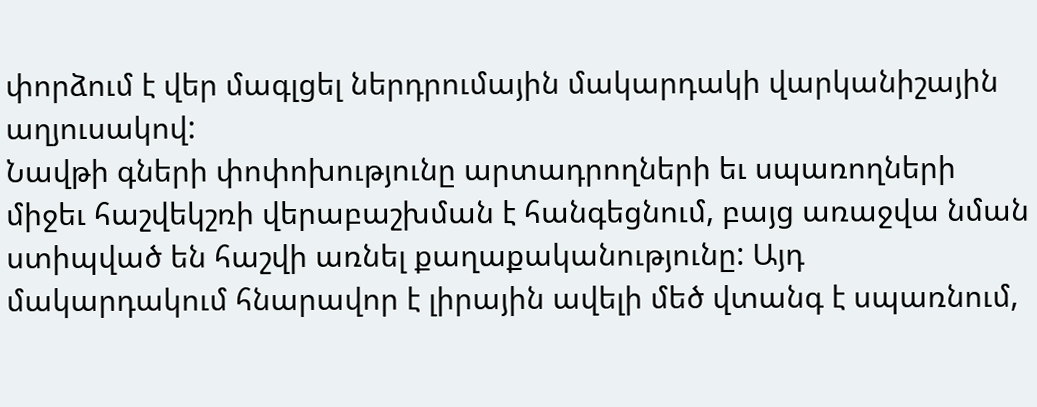փորձում է վեր մագլցել ներդրումային մակարդակի վարկանիշային աղյուսակով:
Նավթի գների փոփոխությունը արտադրողների եւ սպառողների միջեւ հաշվեկշռի վերաբաշխման է հանգեցնում, բայց առաջվա նման ստիպված են հաշվի առնել քաղաքականությունը: Այդ մակարդակում հնարավոր է լիրային ավելի մեծ վտանգ է սպառնում,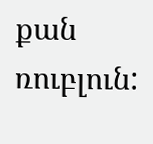քան ռուբլուն: